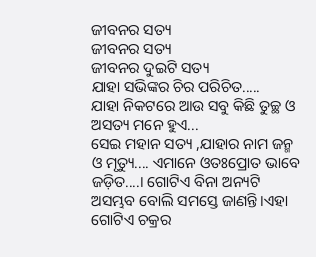ଜୀବନର ସତ୍ୟ
ଜୀବନର ସତ୍ୟ
ଜୀବନର ଦୁଇଟି ସତ୍ୟ
ଯାହା ସଭିଙ୍କର ଚିର ପରିଚିତ.....
ଯାହା ନିକଟରେ ଆଉ ସବୁ କିଛି ତୁଚ୍ଛ ଓ ଅସତ୍ୟ ମନେ ହୁଏ...
ସେଇ ମହାନ ସତ୍ୟ ,ଯାହାର ନାମ ଜନ୍ମ ଓ ମୃତ୍ୟୁ.... ଏମାନେ ଓତଃପ୍ରୋତ ଭାବେ ଜଡ଼ିତ....। ଗୋଟିଏ ବିନା ଅନ୍ୟଟି ଅସମ୍ଭବ ବୋଲି ସମସ୍ତେ ଜାଣନ୍ତି।ଏହା ଗୋଟିଏ ଚକ୍ରର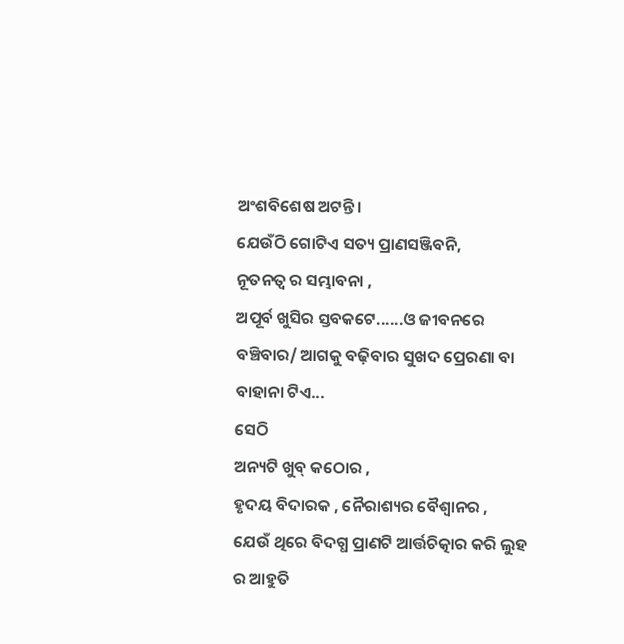ଅଂଶବିଶେଷ ଅଟନ୍ତି।
ଯେଉଁଠି ଗୋଟିଏ ସତ୍ୟ ପ୍ରାଣସଞ୍ଜିବନି,
ନୂତନତ୍ବ ର ସମ୍ଭାବନା ,
ଅପୂର୍ବ ଖୁସିର ସ୍ତବକଟେ......ଓ ଜୀବନରେ ବଞ୍ଚିବାର/ ଆଗକୁ ବଢ଼ିବାର ସୁଖଦ ପ୍ରେରଣା ବା ବାହାନା ଟିଏ...
ସେଠି
ଅନ୍ୟଟି ଖୁବ୍ କଠୋର ,
ହୃଦୟ ବିଦାରକ , ନୈରାଶ୍ୟର ବୈଶ୍ଵାନର ,
ଯେଉଁ ଥିରେ ବିଦଗ୍ଧ ପ୍ରାଣଟି ଆର୍ତ୍ତଚିତ୍କାର କରି ଲୁହ ର ଆହୁତି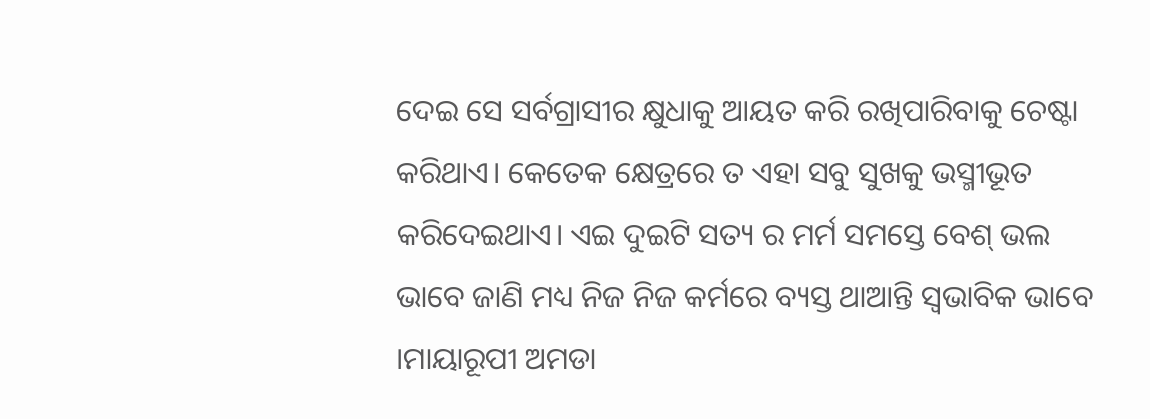ଦେଇ ସେ ସର୍ବଗ୍ରାସୀର କ୍ଷୁଧାକୁ ଆୟତ କରି ରଖିପାରିବାକୁ ଚେଷ୍ଟା କରିଥାଏ। କେତେକ କ୍ଷେତ୍ରରେ ତ ଏହା ସବୁ ସୁଖକୁ ଭସ୍ମୀଭୂତ କରିଦେଇଥାଏ। ଏଇ ଦୁଇଟି ସତ୍ୟ ର ମର୍ମ ସମସ୍ତେ ବେଶ୍ ଭଲ ଭାବେ ଜାଣି ମଧ୍ୟ ନିଜ ନିଜ କର୍ମରେ ବ୍ୟସ୍ତ ଥାଆନ୍ତି ସ୍ୱଭାବିକ ଭାବେ ।ମାୟାରୂପୀ ଅମଡା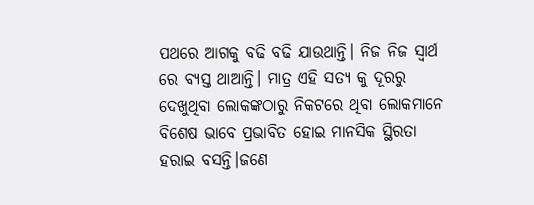ପଥରେ ଆଗକୁ ବଢି ବଢି ଯାଉଥାନ୍ତି। ନିଜ ନିଜ ସ୍ୱାର୍ଥ ରେ ବ୍ୟସ୍ତ ଥାଆନ୍ତି। ମାତ୍ର ଏହି ସତ୍ୟ କୁ ଦୂରରୁ ଦେଖୁଥିବା ଲୋକଙ୍କଠାରୁ ନିକଟରେ ଥିବା ଲୋକମାନେ ବିଶେଷ ଭାବେ ପ୍ରଭାବିତ ହୋଇ ମାନସିକ ସ୍ଥିରତା ହରାଇ ବସନ୍ତି।ଜଣେ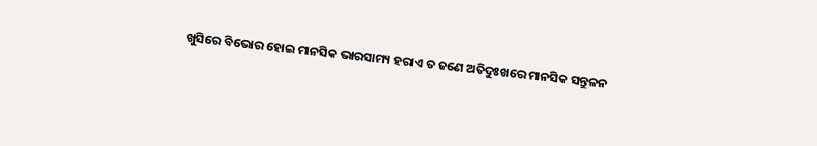ଖୁସିରେ ବିଭୋର ହୋଇ ମାନସିକ ଭାରସାମ୍ୟ ହରାଏ ତ ଜଣେ ଅତିଦୁଃଖରେ ମାନସିକ ସନ୍ତୁଳନ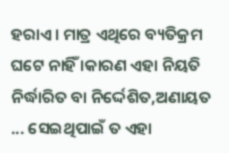ହରାଏ। ମାତ୍ର ଏଥିରେ ବ୍ୟତିକ୍ରମ ଘଟେ ନାହିଁ ।କାରଣ ଏହା ନିୟତି ନିର୍ଦ୍ଧାରିତ ବା ନିର୍ଦ୍ଦେଶିତ,ଅଣାୟତ ... ସେଇଥିପାଇଁ ତ ଏହା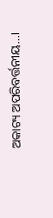ଅକାଟ୍ୟ ଅପରିବର୍ତ୍ତନୀୟ...।